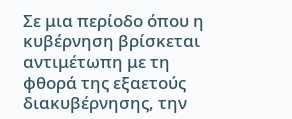Σε μια περίοδο όπου η κυβέρνηση βρίσκεται αντιμέτωπη με τη φθορά της εξαετούς διακυβέρνησης, την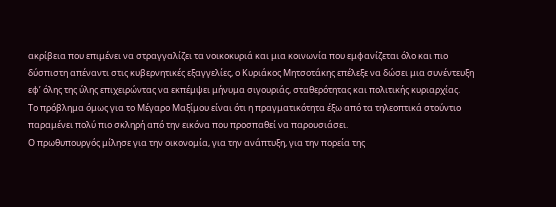ακρίβεια που επιμένει να στραγγαλίζει τα νοικοκυριά και μια κοινωνία που εμφανίζεται όλο και πιο δύσπιστη απέναντι στις κυβερνητικές εξαγγελίες, ο Κυριάκος Μητσοτάκης επέλεξε να δώσει μια συνέντευξη εφ’ όλης της ύλης επιχειρώντας να εκπέμψει μήνυμα σιγουριάς, σταθερότητας και πολιτικής κυριαρχίας.
Το πρόβλημα όμως για το Μέγαρο Μαξίμου είναι ότι η πραγματικότητα έξω από τα τηλεοπτικά στούντιο παραμένει πολύ πιο σκληρή από την εικόνα που προσπαθεί να παρουσιάσει.
Ο πρωθυπουργός μίλησε για την οικονομία, για την ανάπτυξη, για την πορεία της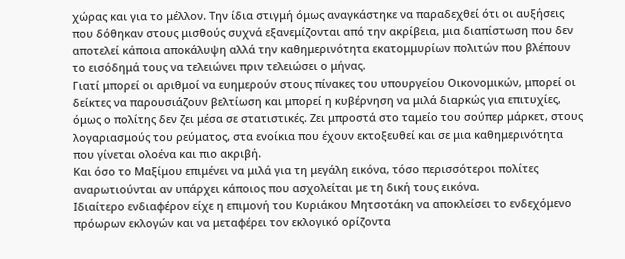χώρας και για το μέλλον. Την ίδια στιγμή όμως αναγκάστηκε να παραδεχθεί ότι οι αυξήσεις που δόθηκαν στους μισθούς συχνά εξανεμίζονται από την ακρίβεια, μια διαπίστωση που δεν αποτελεί κάποια αποκάλυψη αλλά την καθημερινότητα εκατομμυρίων πολιτών που βλέπουν το εισόδημά τους να τελειώνει πριν τελειώσει ο μήνας.
Γιατί μπορεί οι αριθμοί να ευημερούν στους πίνακες του υπουργείου Οικονομικών, μπορεί οι δείκτες να παρουσιάζουν βελτίωση και μπορεί η κυβέρνηση να μιλά διαρκώς για επιτυχίες, όμως ο πολίτης δεν ζει μέσα σε στατιστικές. Ζει μπροστά στο ταμείο του σούπερ μάρκετ, στους λογαριασμούς του ρεύματος, στα ενοίκια που έχουν εκτοξευθεί και σε μια καθημερινότητα που γίνεται ολοένα και πιο ακριβή.
Και όσο το Μαξίμου επιμένει να μιλά για τη μεγάλη εικόνα, τόσο περισσότεροι πολίτες αναρωτιούνται αν υπάρχει κάποιος που ασχολείται με τη δική τους εικόνα.
Ιδιαίτερο ενδιαφέρον είχε η επιμονή του Κυριάκου Μητσοτάκη να αποκλείσει το ενδεχόμενο πρόωρων εκλογών και να μεταφέρει τον εκλογικό ορίζοντα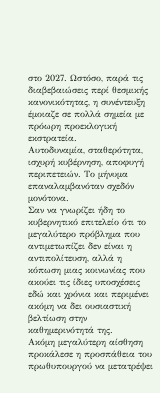στο 2027. Ωστόσο, παρά τις διαβεβαιώσεις περί θεσμικής κανονικότητας, η συνέντευξη έμοιαζε σε πολλά σημεία με πρόωρη προεκλογική εκστρατεία.
Αυτοδυναμία, σταθερότητα, ισχυρή κυβέρνηση, αποφυγή περιπετειών. Το μήνυμα επαναλαμβανόταν σχεδόν μονότονα.
Σαν να γνωρίζει ήδη το κυβερνητικό επιτελείο ότι το μεγαλύτερο πρόβλημα που αντιμετωπίζει δεν είναι η αντιπολίτευση, αλλά η κόπωση μιας κοινωνίας που ακούει τις ίδιες υποσχέσεις εδώ και χρόνια και περιμένει ακόμη να δει ουσιαστική βελτίωση στην καθημερινότητά της.
Ακόμη μεγαλύτερη αίσθηση προκάλεσε η προσπάθεια του πρωθυπουργού να μετατρέψει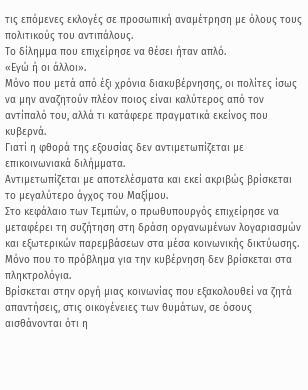τις επόμενες εκλογές σε προσωπική αναμέτρηση με όλους τους πολιτικούς του αντιπάλους.
Το δίλημμα που επιχείρησε να θέσει ήταν απλό.
«Εγώ ή οι άλλοι».
Μόνο που μετά από έξι χρόνια διακυβέρνησης, οι πολίτες ίσως να μην αναζητούν πλέον ποιος είναι καλύτερος από τον αντίπαλό του, αλλά τι κατάφερε πραγματικά εκείνος που κυβερνά.
Γιατί η φθορά της εξουσίας δεν αντιμετωπίζεται με επικοινωνιακά διλήμματα.
Αντιμετωπίζεται με αποτελέσματα και εκεί ακριβώς βρίσκεται το μεγαλύτερο άγχος του Μαξίμου.
Στο κεφάλαιο των Τεμπών, ο πρωθυπουργός επιχείρησε να μεταφέρει τη συζήτηση στη δράση οργανωμένων λογαριασμών και εξωτερικών παρεμβάσεων στα μέσα κοινωνικής δικτύωσης. Μόνο που το πρόβλημα για την κυβέρνηση δεν βρίσκεται στα πληκτρολόγια.
Βρίσκεται στην οργή μιας κοινωνίας που εξακολουθεί να ζητά απαντήσεις, στις οικογένειες των θυμάτων, σε όσους αισθάνονται ότι η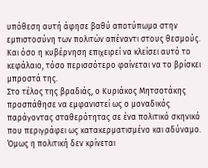υπόθεση αυτή άφησε βαθύ αποτύπωμα στην εμπιστοσύνη των πολιτών απέναντι στους θεσμούς.
Και όσο η κυβέρνηση επιχειρεί να κλείσει αυτό το κεφάλαιο, τόσο περισσότερο φαίνεται να το βρίσκει μπροστά της.
Στο τέλος της βραδιάς, ο Κυριάκος Μητσοτάκης προσπάθησε να εμφανιστεί ως ο μοναδικός παράγοντας σταθερότητας σε ένα πολιτικό σκηνικό που περιγράφει ως κατακερματισμένο και αδύναμο.
Όμως η πολιτική δεν κρίνεται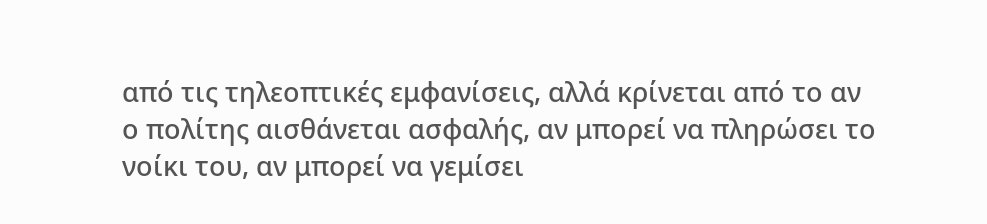από τις τηλεοπτικές εμφανίσεις, αλλά κρίνεται από το αν ο πολίτης αισθάνεται ασφαλής, αν μπορεί να πληρώσει το νοίκι του, αν μπορεί να γεμίσει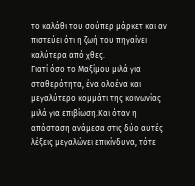το καλάθι του σούπερ μάρκετ και αν πιστεύει ότι η ζωή του πηγαίνει καλύτερα από χθες.
Γιατί όσο το Μαξίμου μιλά για σταθερότητα, ένα ολοένα και μεγαλύτερο κομμάτι της κοινωνίας μιλά για επιβίωση.Και όταν η απόσταση ανάμεσα στις δύο αυτές λέξεις μεγαλώνει επικίνδυνα, τότε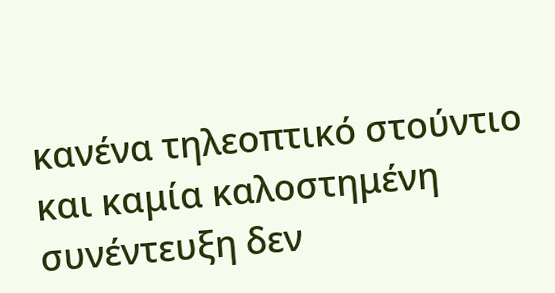κανένα τηλεοπτικό στούντιο και καμία καλοστημένη συνέντευξη δεν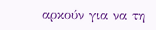αρκούν για να τη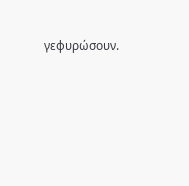γεφυρώσουν.